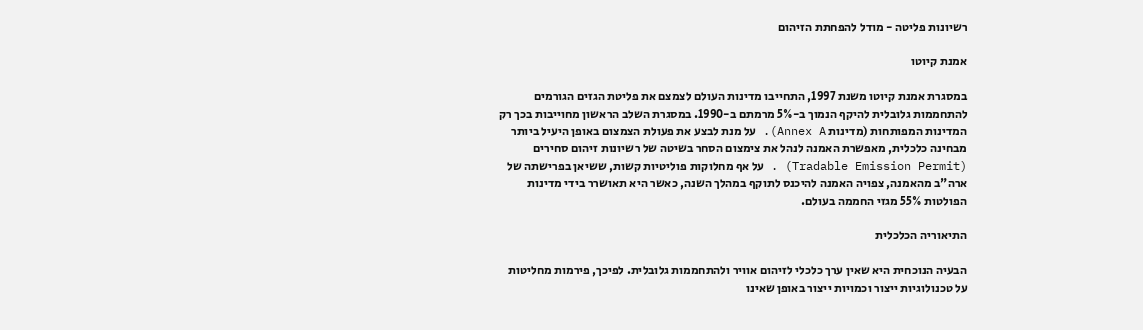רשיונות פליטה - מודל להפחתת הזיהום

אמנת קיוטו

במסגרת אמנת קיוטו משנת 1997, התחייבו מדינות העולם לצמצם את פליטת הגזים הגורמים להתחממות גלובלית להיקף הנמוך ב-5% מרמתם ב-1990. במסגרת השלב הראשון מחוייבות בכך רק המדינות המפותחות (מדינות Annex A). על מנת לבצע את פעולת הצמצום באופן היעיל ביותר מבחינה כלכלית, מאפשרת האמנה לנהל את צימצום הסחר בשיטה של רשיונות זיהום סחירים (Tradable Emission Permit) . על אף מחלוקות פוליטיות קשות, ששיאן בפרישתה של ארה"ב מהאמנה, צפויה האמנה להיכנס לתוקף במהלך השנה, כאשר היא תאושרר בידי מדינות הפולטות 55% מגזי החממה בעולם.

התיאוריה הכלכלית

הבעיה הנוכחית היא שאין ערך כלכלי לזיהום אוויר ולהתחממות גלובלית. לפיכך, פירמות מחליטות על טכנולוגיות ייצור וכמויות ייצור באופן שאינו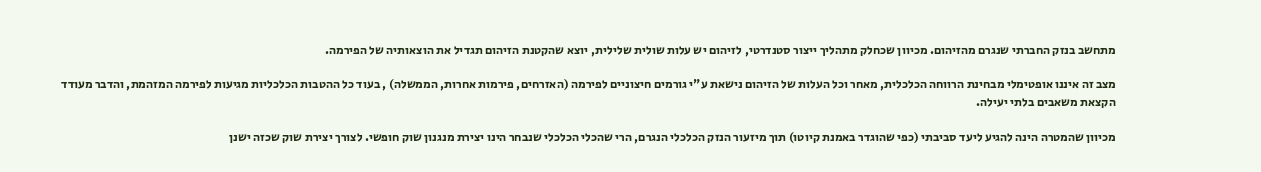מתחשב בנזק החברתי שנגרם מהזיהום. מכיוון שכחלק מתהליך ייצור סטנדרטי, לזיהום יש עלות שולית שלילית, יוצא שהקטנת הזיהום תגדיל את הוצאותיה של הפירמה.

מצב זה איננו אופטימלי מבחינת הרווחה הכלכלית, מאחר וכל העלות של הזיהום נישאת ע"י גורמים חיצוניים לפירמה (האזרחים, פירמות אחרות, הממשלה) , בעוד כל ההטבות הכלכליות מגיעות לפירמה המזהמת, והדבר מעודד הקצאת משאבים בלתי יעילה.

מכיוון שהמטרה הינה להגיע ליעד סביבתי (כפי שהוגדר באמנת קיוטו) תוך מיזעור הנזק הכלכלי הנגרם, הרי שהכלי הכלכלי שנבחר הינו יצירת מנגנון שוק חופשי. לצורך יצירת שוק שכזה ישנן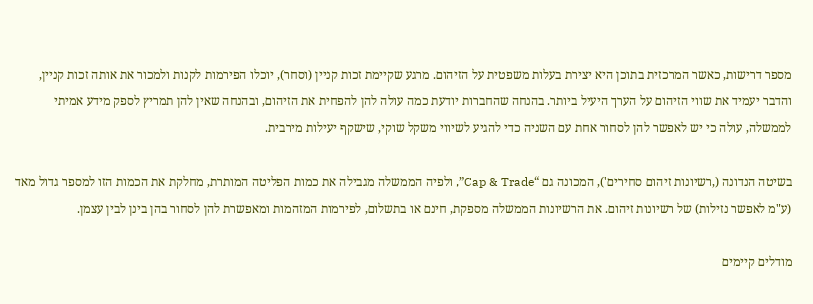מספר דרישות, כאשר המרכזית בתוכן היא יצירת בעלות משפטית על הזיהום. מרגע שקיימת זכות קניין (וסחר), יוכלו הפירמות לקנות ולמכור את אותה זכות קניין, והדבר יעמיד את שווי הזיהום על הערך היעיל ביותר. בהנחה שהחברות יודעת כמה עולה להן להפחית את הזיהום, ובהנחה שאין להן תמריץ לספק מידע אמיתי לממשלה, עולה כי יש לאפשר להן לסחור אחת עם השניה כדי להגיע לשיווי משקל שוקי, שישקף יעילות מירבית.

בשיטה הנדונה (,רשיונות זיהום סחירים'), המכונה גם “Cap & Trade”, ולפיה הממשלה מגבילה את כמות הפליטה המותרת, מחלקת את הכמות הזו למספר גדול מאד (ע"מ לאפשר נזילות) של רשיונות זיהום. את הרשיונות הממשלה מספקת, חינם או בתשלום, לפירמות המזהמות ומאפשרת להן לסחור בהן בינן לבין עצמן.

מודלים קיימים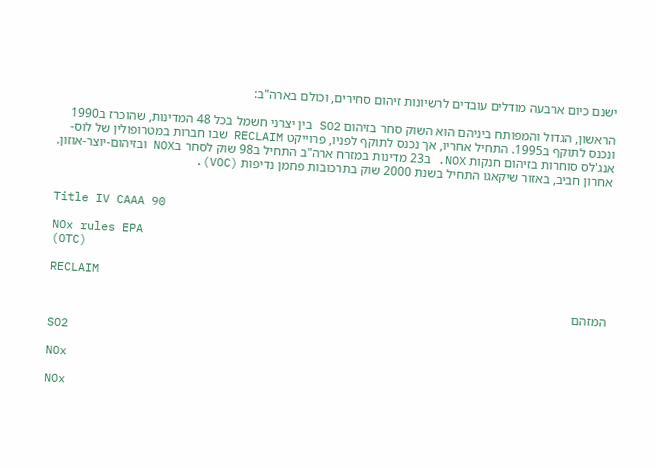ישנם כיום ארבעה מודלים עובדים לרשיונות זיהום סחירים, וכולם בארה"ב:

הראשון, הגדול והמפותח ביניהם הוא השוק סחר בזיהום SO2 בין יצרני חשמל בכל 48 המדינות, שהוכרז ב1990 ונכנס לתוקף ב1995. התחיל אחריו, אך נכנס לתוקף לפניו, פרוייקט RECLAIM שבו חברות במטרופולין של לוס-אנג'לס סוחרות בזיהום חנקות NOX. ב23 מדינות במזרח ארה"ב התחיל ב98 שוק לסחר בNOX ובזיהום-יוצר-אוזון. אחרון חביב, באזור שיקאגו התחיל בשנת 2000 שוק בתרכובות פחמן נדיפות (VOC).


Title IV CAAA 90

NOx rules EPA
(OTC)

RECLAIM

המזהם

SO2

NOx

NOx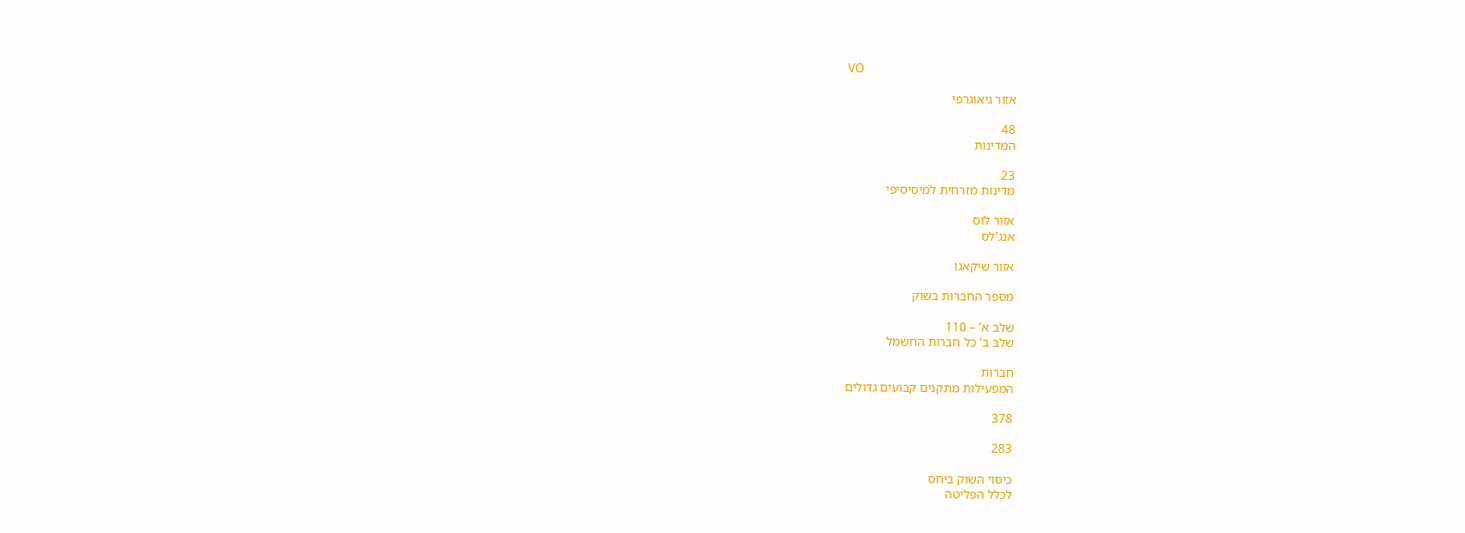VO

אזור גיאוגרפי

48
המדינות

23
מדינות מזרחית למיסיסיפי

אזור לוס
אנג'לס

אזור שיקאגו

מספר החברות בשוק

שלב א' – 110
שלב ב' כל חברות החשמל

חברות
המפעילות מתקנים קבועים גדולים

378

283

כיסוי השוק ביחס
לכלל הפליטה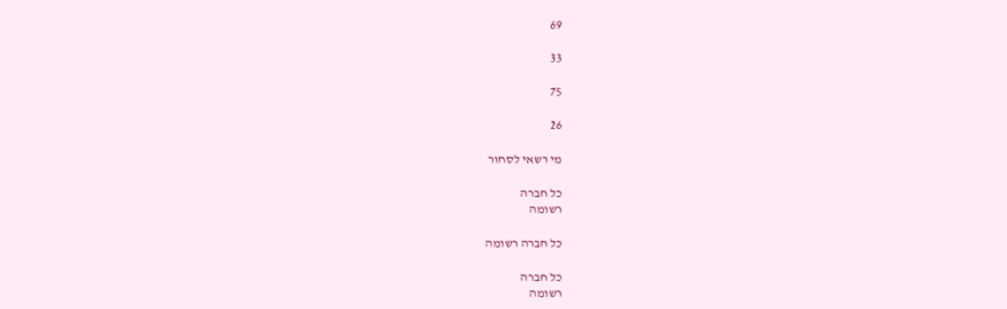69

33

75

26

מי רשאי לסחור

כל חברה
רשומה

כל חברה רשומה

כל חברה
רשומה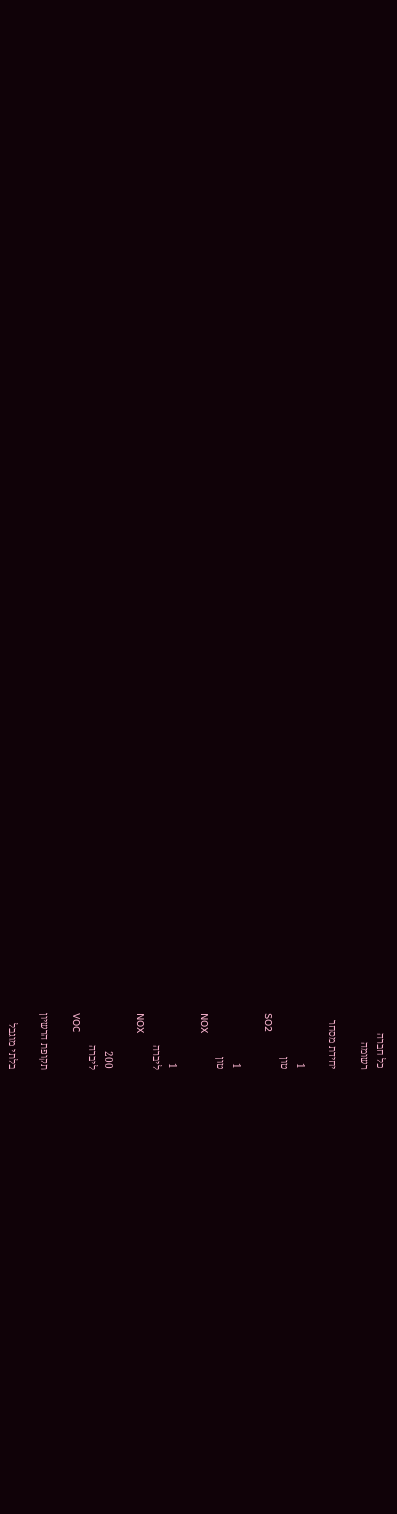כל חברה
רשומה

יחידת מסחר

1
טון
SO2

1
טון
NOX

1
ליברה
NOX

200
ליברה
VOC

תקופת הרשיון

בלתי מוגבל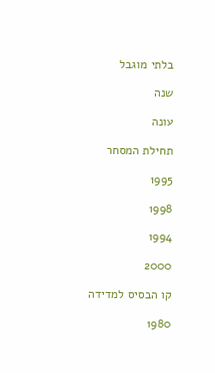בלתי מוגבל

שנה

עונה

תחילת המסחר

1995

1998

1994

2000

קו הבסיס למדידה

1980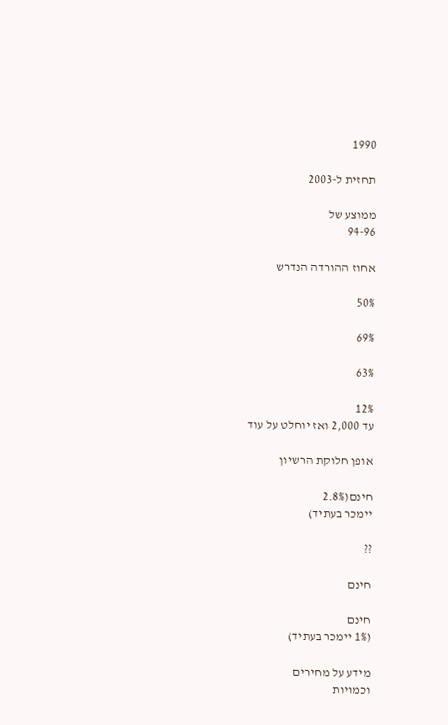1990

תחזית ל-2003

ממוצע של
94-96

אחוז ההורדה הנדרש

50%

69%

63%

12%
עד 2,000 ואז יוחלט על עוד

אופן חלוקת הרשיון

חינם(2.8%
יימכר בעתיד)

??

חינם

חינם
(1% יימכר בעתיד)

מידע על מחירים
וכמויות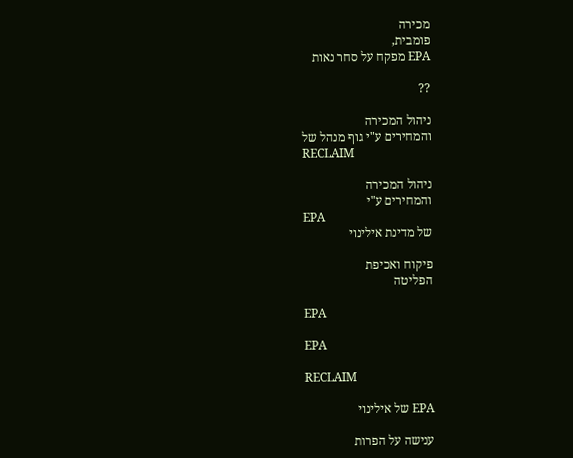מכירה
פומבית,
EPA מפקח על סחר נאות

??

ניהול המכירה
והמחירים ע"י גוף מנהל של
RECLAIM

ניהול המכירה
והמחירים ע"י
EPA
של מדינת אילינוי

פיקוח ואכיפת
הפליטה

EPA

EPA

RECLAIM

EPA של אילינוי

ענישה על הפרות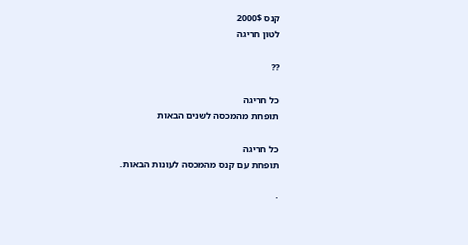קנס 2000$
לטון חריגה

??

כל חריגה
תופחת מהמכסה לשנים הבאות

כל חריגה
תופחת עם קנס מהמכסה לעונות הבאות.

·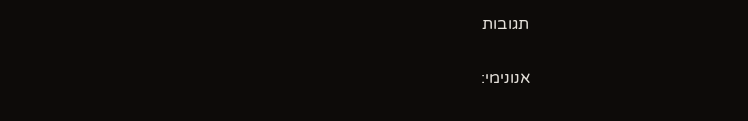תגובות

אנונימי: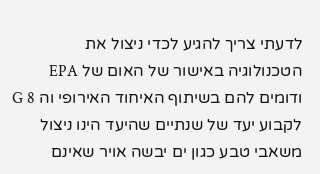לדעתי צריך להגיע לכדי ניצול את הטכנולוגיה באישור של האום של EPA ודומים להם בשיתוף האיחוד האירופי וה G 8 לקבוע יעד של שנתיים שהיעד הינו ניצול משאבי טבע כגון ים יבשה אויר שאינם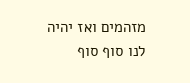מזהמים ואז יהיה לנו סוף סוף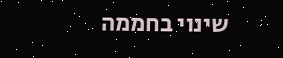שינוי בחממה